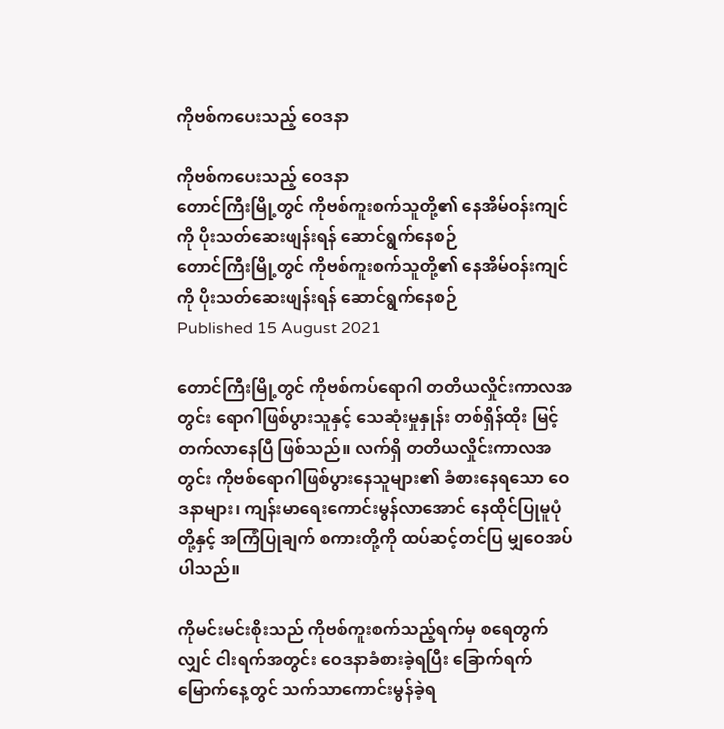ကိုဗစ်ကပေးသည့် ဝေဒနာ

ကိုဗစ်ကပေးသည့် ဝေဒနာ
တောင်ကြီးမြို့တွင် ကိုဗစ်ကူးစက်သူတို့၏ နေအိမ်ဝန်းကျင်ကို ပိုးသတ်ဆေးဖျန်းရန် ဆောင်ရွက်နေစဉ်
တောင်ကြီးမြို့တွင် ကိုဗစ်ကူးစက်သူတို့၏ နေအိမ်ဝန်းကျင်ကို ပိုးသတ်ဆေးဖျန်းရန် ဆောင်ရွက်နေစဉ်
Published 15 August 2021

တောင်ကြီးမြို့တွင် ကိုဗစ်ကပ်ရောဂါ တတိယလှိုင်းကာလအတွင်း ရောဂါဖြစ်ပွားသူနှင့် သေဆုံးမှုနှုန်း တစ်ရှိန်ထိုး မြင့်တက်လာနေပြီ ဖြစ်သည်။ လက်ရှိ တတိယလှိုင်းကာလအတွင်း ကိုဗစ်ရောဂါဖြစ်ပွားနေသူများ၏ ခံစားနေရသော ဝေဒနာများ၊ ကျန်းမာရေးကောင်းမွန်လာအောင် နေထိုင်ပြုမူပုံတို့နှင့် အကြံပြုချက် စကားတို့ကို ထပ်ဆင့်တင်ပြ မျှဝေအပ်ပါသည်။

ကိုမင်းမင်းစိုးသည် ကိုဗစ်ကူးစက်သည့်ရက်မှ စရေတွက်လျှင် ငါးရက်အတွင်း ဝေဒနာခံစားခဲ့ရပြီး ခြောက်ရက်မြောက်နေ့တွင် သက်သာကောင်းမွန်ခဲ့ရ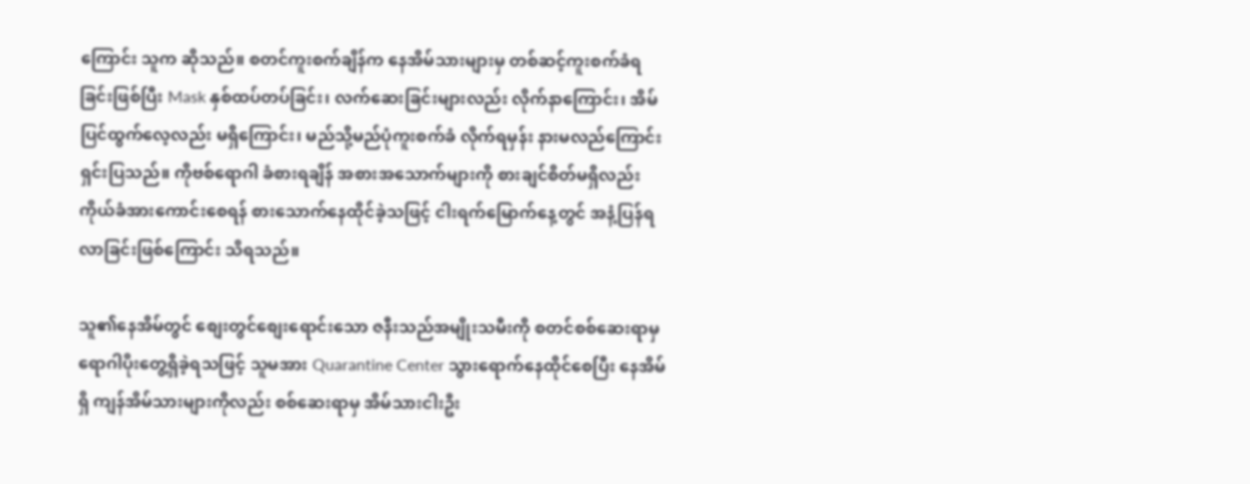ကြောင်း သူက ဆိုသည်။ စတင်ကူးစက်ချိန်က နေအိမ်သားများမှ တစ်ဆင့်ကူးစက်ခံရခြင်းဖြစ်ပြီး Mask နှစ်ထပ်တပ်ခြင်း၊ လက်ဆေးခြင်းများလည်း လိုက်နာကြောင်း၊ အိမ်ပြင်ထွက်လေ့လည်း မရှိကြောင်း၊ မည်သို့မည်ပုံကူးစက်ခံ လိုက်ရမှန်း နားမလည်ကြောင်း ရှင်းပြသည်။ ကိုဗစ်ရောဂါ ခံစားရချိန် အစားအသောက်များကို စားချင်စိတ်မရှိလည်း ကိုယ်ခံအားကောင်းစေရန် စားသောက်နေထိုင်ခဲ့သဖြင့် ငါးရက်မြောက်နေ့တွင် အနံ့ပြန်ရလာခြင်းဖြစ်ကြောင်း သိရသည်။

သူ၏နေအိမ်တွင် စျေးတွင်စျေးရောင်းသော ဇနီးသည်အမျိုးသမီးကို စတင်စစ်ဆေးရာမှ ရောဂါပိုးတွေ့ရှိခဲ့ရသဖြင့် သူမအား Quarantine Center သွားရောက်နေထိုင်စေပြီး နေအိမ်ရှိ ကျန်အိမ်သားများကိုလည်း စစ်ဆေးရာမှ အိမ်သားငါးဦး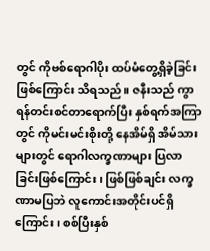တွင် ကိုဗစ်ရောဂါပိုး ထပ်မံတွေ့ရှိခဲ့ခြင်းဖြစ်ကြောင်း သိရသည်။ ဇနီးသည် ကွာရန်တင်းစင်တာရောက်ပြီး နှစ်ရက်အကြာတွင် ကိုမင်းမင်းစိုးတို့ နေအိမ်ရှိ အိမ်သားများတွင် ရောဂါလက္ခဏာများ ပြလာခြင်းဖြစ်ကြောင်း၊ ဖြစ်ဖြစ်ချင်း လက္ခဏာမပြဘဲ လူကောင်းအတိုင်းပင်ရှိကြောင်း၊ စစ်ပြီးနှစ်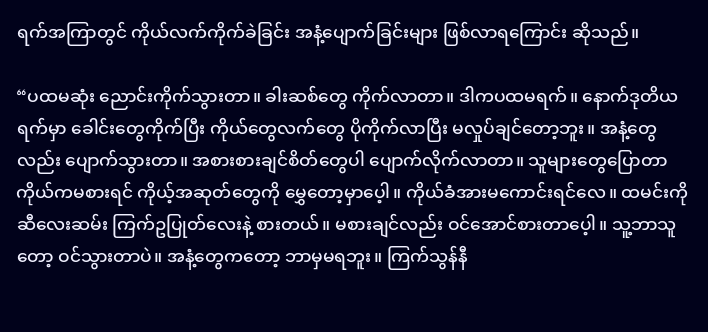ရက်အကြာတွင် ကိုယ်လက်ကိုက်ခဲခြင်း အနံ့ပျောက်ခြင်းများ ဖြစ်လာရကြောင်း ဆိုသည်။

“ပထမဆုံး ညောင်းကိုက်သွားတာ။ ခါးဆစ်တွေ ကိုက်လာတာ။ ဒါကပထမရက်။ နောက်ဒုတိယရက်မှာ ခေါင်းတွေကိုက်ပြီး ကိုယ်တွေလက်တွေ ပိုကိုက်လာပြီး မလှုပ်ချင်တော့ဘူး။ အနံ့တွေလည်း ပျောက်သွားတာ။ အစားစားချင်စိတ်တွေပါ ပျောက်လိုက်လာတာ။ သူများတွေပြောတာ ကိုယ်ကမစားရင် ကိုယ့်အဆုတ်တွေကို မွှေတော့မှာပေ့ါ။ ကိုယ်ခံအားမကောင်းရင်လေ။ ထမင်းကို ဆီလေးဆမ်း ကြက်ဥပြုတ်လေးနဲ့ စားတယ်။ မစားချင်လည်း ဝင်အောင်စားတာပေ့ါ။ သူ့ဘာသူတော့ ဝင်သွားတာပဲ။ အနံ့တွေကတော့ ဘာမှမရဘူး။ ကြက်သွန်နီ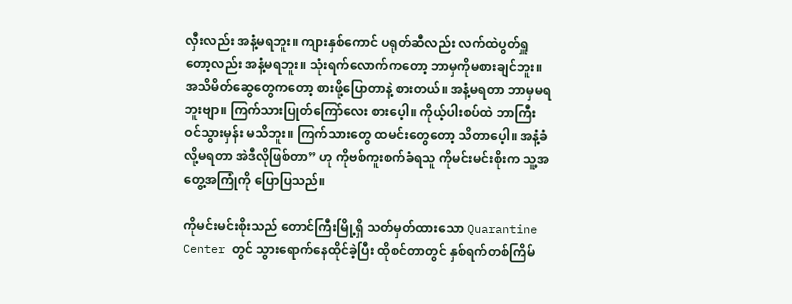လှီးလည်း အနံ့မရဘူး။ ကျားနှစ်ကောင် ပရုတ်ဆီလည်း လက်ထဲပွတ်ရှူတော့လည်း အနံ့မရဘူး။ သုံးရက်လောက်ကတော့ ဘာမှကိုမစားချင်ဘူး။ အသိမိတ်ဆွေတွေကတော့ စားဖို့ပြောတာနဲ့ စားတယ်။ အနံ့မရတာ ဘာမှမရဘူးဗျာ။ ကြက်သားပြုတ်ကြော်လေး စားပေ့ါ။ ကိုယ့်ပါးစပ်ထဲ ဘာကြီးဝင်သွားမှန်း မသိဘူး။ ကြက်သားတွေ ထမင်းတွေတော့ သိတာပေ့ါ။ အနံ့ခံလို့မရတာ အဲဒီလိုဖြစ်တာ” ဟု ကိုဗစ်ကူးစက်ခံရသူ ကိုမင်းမင်းစိုးက သူ့အတွေ့အကြုံကို ပြောပြသည်။

ကိုမင်းမင်းစိုးသည် တောင်ကြီးမြို့ရှိ သတ်မှတ်ထားသော Quarantine Center တွင် သွားရောက်နေထိုင်ခဲ့ပြီး ထိုစင်တာတွင် နှစ်ရက်တစ်ကြိမ်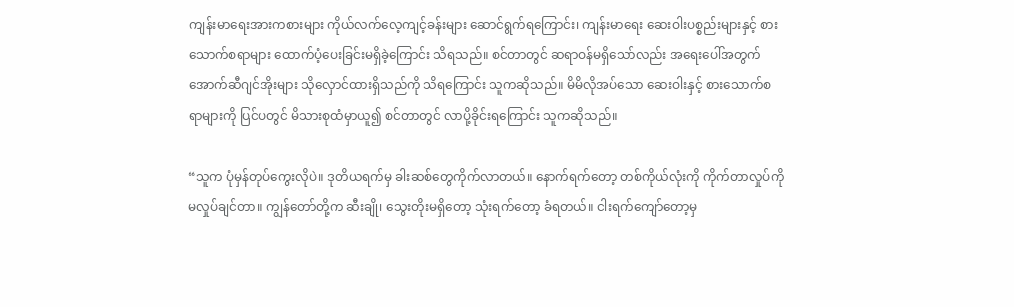ကျန်းမာရေးအားကစားများ ကိုယ်လက်လေ့ကျင့်ခန်းများ ဆောင်ရွက်ရကြောင်း၊ ကျန်းမာရေး ဆေးဝါးပစ္စည်းများနှင့် စားသောက်စရာများ ထောက်ပံ့ပေးခြင်းမရှိခဲ့ကြောင်း သိရသည်။ စင်တာတွင် ဆရာဝန်မရှိသော်လည်း အရေးပေါ်အတွက် အောက်ဆီဂျင်အိုးများ သိုလှောင်ထားရှိသည်ကို သိရကြောင်း သူကဆိုသည်။ မိမိလိုအပ်သော ဆေးဝါးနှင့် စားသောက်စရာများကို ပြင်ပတွင် မိသားစုထံမှာယူ၍ စင်တာတွင် လာပို့ခိုင်းရကြောင်း သူကဆိုသည်။

“သူက ပုံမှန်တုပ်ကွေးလိုပဲ။ ဒုတိယရက်မှ ခါးဆစ်တွေကိုက်လာတယ်။ နောက်ရက်တော့ တစ်ကိုယ်လုံးကို ကိုက်တာလှုပ်ကို မလှုပ်ချင်တာ။ ကျွန်တော်တို့က ဆီးချို၊ သွေးတိုးမရှိတော့ သုံးရက်တော့ ခံရတယ်။ ငါးရက်ကျော်တော့မှ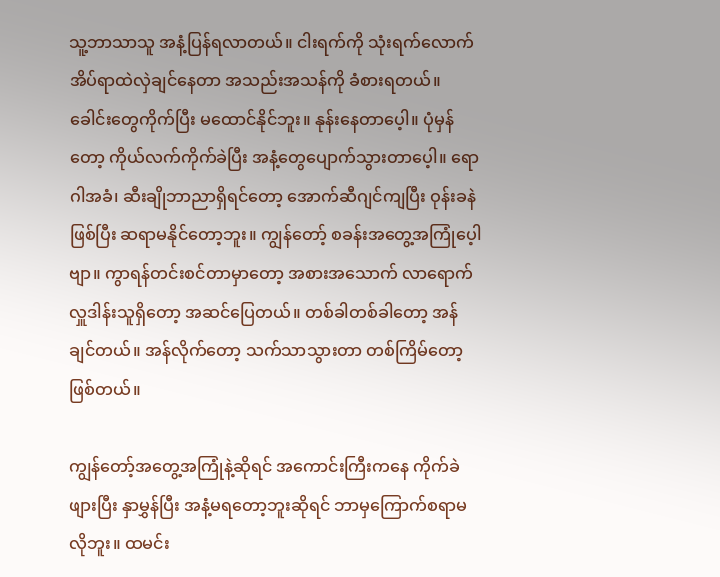သူ့ဘာသာသူ အနံ့ပြန်ရလာတယ်။ ငါးရက်ကို သုံးရက်လောက် အိပ်ရာထဲလှဲချင်နေတာ အသည်းအသန်ကို ခံစားရတယ်။ ခေါင်းတွေကိုက်ပြီး မထောင်နိုင်ဘူး။ နုန်းနေတာပေ့ါ။ ပုံမှန်တော့ ကိုယ်လက်ကိုက်ခဲပြီး အနံ့တွေပျောက်သွားတာပေ့ါ။ ရောဂါအခံ၊ ဆီးချိုဘာညာရှိရင်တော့ အောက်ဆီဂျင်ကျပြီး ဝုန်းခနဲဖြစ်ပြီး ဆရာမနိုင်တော့ဘူး။ ကျွန်တော့် စခန်းအတွေ့အကြုံပေ့ါဗျာ။ ကွာရန်တင်းစင်တာမှာတော့ အစားအသောက် လာရောက်လှူဒါန်းသူရှိတော့ အဆင်ပြေတယ်။ တစ်ခါတစ်ခါတော့ အန်ချင်တယ်။ အန်လိုက်တော့ သက်သာသွားတာ တစ်ကြိမ်တော့ ဖြစ်တယ်။

ကျွန်တော့်အတွေ့အကြုံနဲ့ဆိုရင် အကောင်းကြီးကနေ ကိုက်ခဲဖျားပြီး နှာမွှန်ပြီး အနံ့မရတော့ဘူးဆိုရင် ဘာမှကြောက်စရာမလိုဘူး။ ထမင်း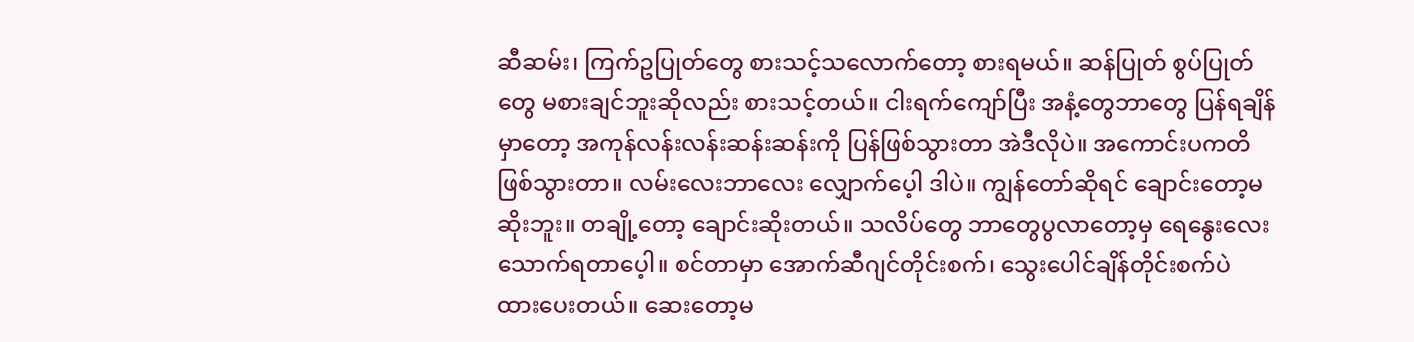ဆီဆမ်း၊ ကြက်ဥပြုတ်တွေ စားသင့်သလောက်တော့ စားရမယ်။ ဆန်ပြုတ် စွပ်ပြုတ်တွေ မစားချင်ဘူးဆိုလည်း စားသင့်တယ်။ ငါးရက်ကျော်ပြီး အနံ့တွေဘာတွေ ပြန်ရချိန်မှာတော့ အကုန်လန်းလန်းဆန်းဆန်းကို ပြန်ဖြစ်သွားတာ အဲဒီလိုပဲ။ အကောင်းပကတိ ဖြစ်သွားတာ။ လမ်းလေးဘာလေး လျှောက်ပေ့ါ ဒါပဲ။ ကျွန်တော်ဆိုရင် ချောင်းတော့မဆိုးဘူး။ တချို့တော့ ချောင်းဆိုးတယ်။ သလိပ်တွေ ဘာတွေပွလာတော့မှ ရေနွေးလေး သောက်ရတာပေ့ါ။ စင်တာမှာ အောက်ဆီဂျင်တိုင်းစက်၊ သွေးပေါင်ချိန်တိုင်းစက်ပဲ ထားပေးတယ်။ ဆေးတော့မ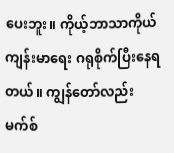ပေးဘူး။ ကိုယ့်ဘာသာကိုယ် ကျန်းမာရေး ဂရုစိုက်ပြီးနေရတယ်။ ကျွန်တော်လည်း မက်စ်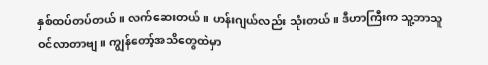နှစ်ထပ်တပ်တယ်။ လက်ဆေးတယ်။ ဟန်းဂျယ်လည်း သုံးတယ်။ ဒီဟာကြီးက သူ့ဘာသူ ဝင်လာတာဗျ။ ကျွန်တော့်အသိတွေထဲမှာ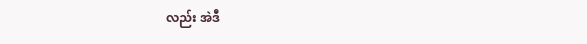လည်း အဲဒီ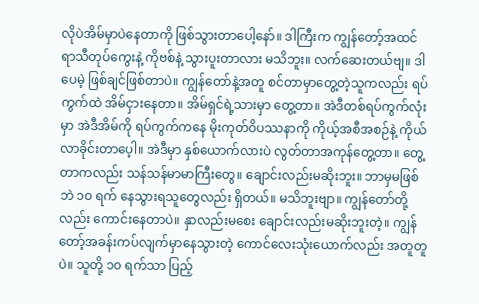လိုပဲအိမ်မှာပဲနေတာကို ဖြစ်သွားတာပေါ့နော်။ ဒါကြီးက ကျွန်တော့်အထင် ရာသီတုပ်ကွေးနဲ့ ကိုဗစ်နဲ့ သွားပူးတာလား မသိဘူး။ လက်ဆေးတယ်ဗျ။ ဒါပေမဲ့ ဖြစ်ချင်ဖြစ်တာပဲ။ ကျွန်တော်နဲ့အတူ စင်တာမှာတွေ့တဲ့သူကလည်း ရပ်ကွက်ထဲ အိမ်ငှားနေတာ။ အိမ်ရှင်ရဲ့သားမှာ တွေ့တာ။ အဲဒီတစ်ရပ်ကွက်လုံးမှာ အဲဒီအိမ်ကို ရပ်ကွက်ကနေ မိုးကုတ်ဝိပဿနာကို ကိုယ့်အစီအစဉ်နဲ့ ကိုယ်လာခိုင်းတာပေ့ါ။ အဲဒီမှာ နှစ်ယောက်လားပဲ လွတ်တာအကုန်တွေ့တာ။ တွေ့တာကလည်း သန်သန်မာမာကြီးတွေ။ ချောင်းလည်းမဆိုးဘူး။ ဘာမှမဖြစ်ဘဲ ၁၀ ရက် နေသွားရသူတွေလည်း ရှိတယ်။ မသိဘူးဗျာ။ ကျွန်တော်တို့လည်း ကောင်းနေတာပဲ။ နှာလည်းမစေး ချောင်းလည်းမဆိုးဘူးတဲ့။ ကျွန်တော့်အခန်းကပ်လျက်မှာနေသွားတဲ့ ကောင်လေးသုံးယောက်လည်း အတူတူပဲ။ သူတို့ ၁၀ ရက်သာ ပြည့်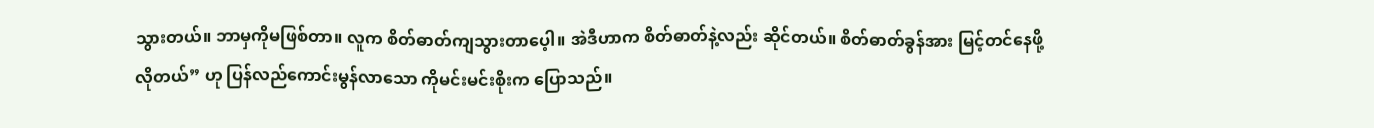သွားတယ်။ ဘာမှကိုမဖြစ်တာ။ လူက စိတ်ဓာတ်ကျသွားတာပေ့ါ။ အဲဒီဟာက စိတ်ဓာတ်နဲ့လည်း ဆိုင်တယ်။ စိတ်ဓာတ်ခွန်အား မြင့်တင်နေဖို့လိုတယ်” ဟု ပြန်လည်ကောင်းမွန်လာသော ကိုမင်းမင်းစိုးက ပြောသည်။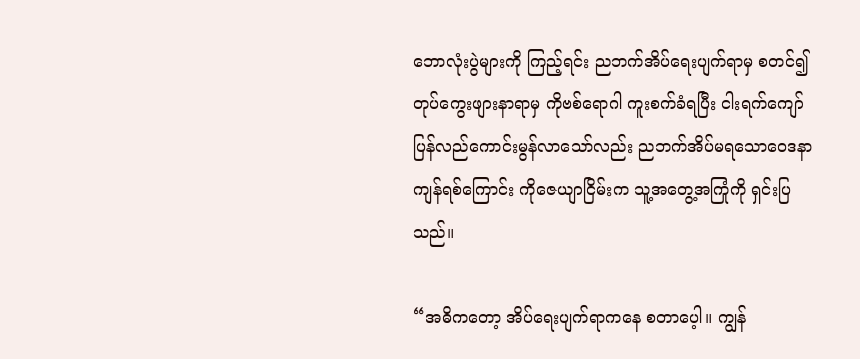ဘောလုံးပွဲများကို ကြည့်ရင်း ညဘက်အိပ်ရေးပျက်ရာမှ စတင်၍ တုပ်ကွေးဖျားနာရာမှ ကိုဗစ်ရောဂါ ကူးစက်ခံရပြီး ငါးရက်ကျော် ပြန်လည်ကောင်းမွန်လာသော်လည်း ညဘက်အိပ်မရသောဝေဒနာ ကျန်ရစ်ကြောင်း ကိုဇေယျာငြိမ်းက သူ့အတွေ့အကြုံကို ရှင်းပြသည်။

“အဓိကတော့ အိပ်ရေးပျက်ရာကနေ စတာပေ့ါ။ ကျွန်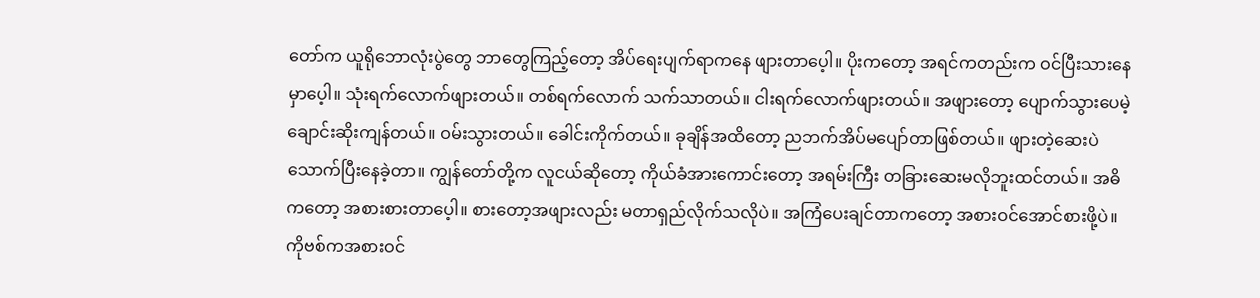တော်က ယူရိုဘောလုံးပွဲတွေ ဘာတွေကြည့်တော့ အိပ်ရေးပျက်ရာကနေ ဖျားတာပေ့ါ။ ပိုးကတော့ အရင်ကတည်းက ဝင်ပြီးသားနေမှာပေ့ါ။ သုံးရက်လောက်ဖျားတယ်။ တစ်ရက်လောက် သက်သာတယ်။ ငါးရက်လောက်ဖျားတယ်။ အဖျားတော့ ပျောက်သွားပေမဲ့ ချောင်းဆိုးကျန်တယ်။ ဝမ်းသွားတယ်။ ခေါင်းကိုက်တယ်။ ခုချိန်အထိတော့ ညဘက်အိပ်မပျော်တာဖြစ်တယ်။ ဖျားတဲ့ဆေးပဲ သောက်ပြီးနေခဲ့တာ။ ကျွန်တော်တို့က လူငယ်ဆိုတော့ ကိုယ်ခံအားကောင်းတော့ အရမ်းကြီး တခြားဆေးမလိုဘူးထင်တယ်။ အဓိကတော့ အစားစားတာပေ့ါ။ စားတော့အဖျားလည်း မတာရှည်လိုက်သလိုပဲ။ အကြံပေးချင်တာကတော့ အစားဝင်အောင်စားဖို့ပဲ။ ကိုဗစ်ကအစားဝင်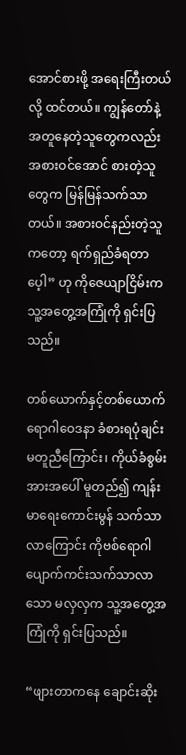အောင်စားဖို့ အရေးကြီးတယ်လို့ ထင်တယ်။ ကျွန်တော်နဲ့ အတူနေတဲ့သူတွေကလည်း အစားဝင်အောင် စားတဲ့သူတွေက မြန်မြန်သက်သာတယ်။ အစားဝင်နည်းတဲ့သူကတော့ ရက်ရှည်ခံရတာပေ့ါ” ဟု ကိုဇေယျာငြိမ်းက သူ့အတွေ့အကြုံကို ရှင်းပြသည်။

တစ်ယောက်နှင့်တစ်ယောက် ရောဂါဝေဒနာ ခံစားရပုံချင်း မတူညီကြောင်း၊ ကိုယ်ခံစွမ်းအားအပေါ် မူတည်၍ ကျန်းမာရေးကောင်းမွန် သက်သာလာကြောင်း ကိုဗစ်ရောဂါ ပျောက်ကင်းသက်သာလာသော မလှလှက သူ့အတွေ့အကြုံကို ရှင်းပြသည်။

“ဖျားတာကနေ ချောင်းဆိုး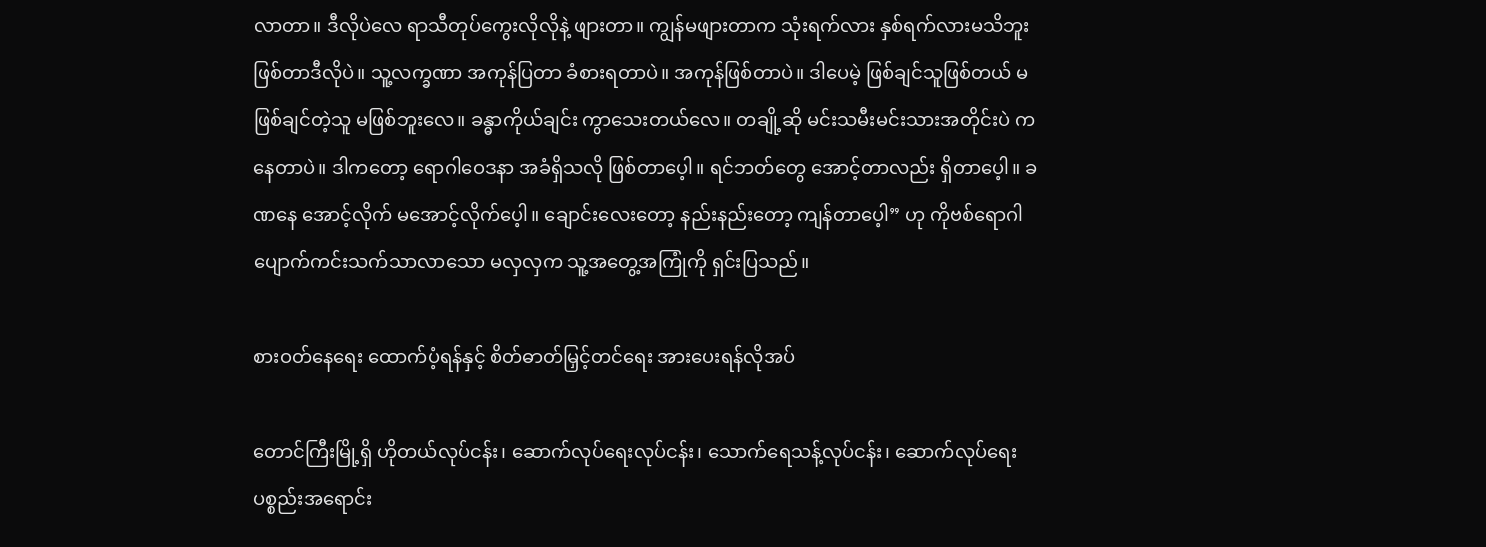လာတာ။ ဒီလိုပဲလေ ရာသီတုပ်ကွေးလိုလိုနဲ့ ဖျားတာ။ ကျွန်မဖျားတာက သုံးရက်လား နှစ်ရက်လားမသိဘူး ဖြစ်တာဒီလိုပဲ။ သူ့လက္ခဏာ အကုန်ပြတာ ခံစားရတာပဲ။ အကုန်ဖြစ်တာပဲ။ ဒါပေမဲ့ ဖြစ်ချင်သူဖြစ်တယ် မဖြစ်ချင်တဲ့သူ မဖြစ်ဘူးလေ။ ခန္ဓာကိုယ်ချင်း ကွာသေးတယ်လေ။ တချို့ဆို မင်းသမီးမင်းသားအတိုင်းပဲ ကနေတာပဲ။ ဒါကတော့ ရောဂါဝေဒနာ အခံရှိသလို ဖြစ်တာပေ့ါ။ ရင်ဘတ်တွေ အောင့်တာလည်း ရှိတာပေ့ါ။ ခဏနေ အောင့်လိုက် မအောင့်လိုက်ပေ့ါ။ ချောင်းလေးတော့ နည်းနည်းတော့ ကျန်တာပေ့ါ” ဟု ကိုဗစ်ရောဂါ ပျောက်ကင်းသက်သာလာသော မလှလှက သူ့အတွေ့အကြုံကို ရှင်းပြသည်။

စားဝတ်နေရေး ထောက်ပံ့ရန်နှင့် စိတ်ဓာတ်မြှင့်တင်ရေး အားပေးရန်လိုအပ်

တောင်ကြီးမြို့ရှိ ဟိုတယ်လုပ်ငန်း၊ ဆောက်လုပ်ရေးလုပ်ငန်း၊ သောက်ရေသန့်လုပ်ငန်း၊ ဆောက်လုပ်ရေးပစ္စည်းအရောင်း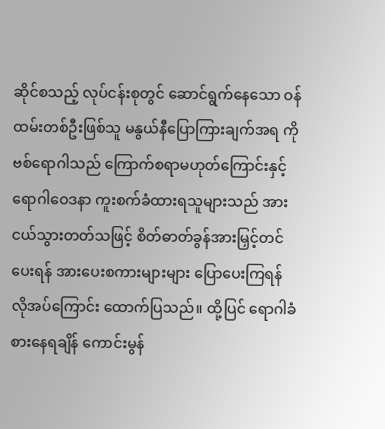ဆိုင်စသည့် လုပ်ငန်းစုတွင် ဆောင်ရွက်နေသော ဝန်ထမ်းတစ်ဦးဖြစ်သူ မနွယ်နီပြောကြားချက်အရ ကိုဗစ်ရောဂါသည် ကြောက်စရာမဟုတ်ကြောင်းနှင့် ရောဂါဝေဒနာ ကူးစက်ခံထားရသူများသည် အားငယ်သွားတတ်သဖြင့် စိတ်ဓာတ်ခွန်အားမြှင့်တင်ပေးရန် အားပေးစကားများများ ပြောပေးကြရန် လိုအပ်ကြောင်း ထောက်ပြသည်။ ထို့ပြင် ရောဂါခံစားနေရချိန် ကောင်းမွန်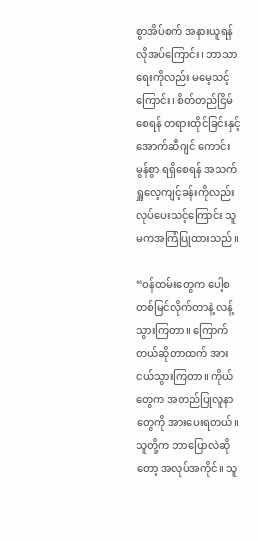စွာအိပ်စက် အနားယူရန် လိုအပ်ကြောင်း၊ ဘာသာရေးကိုလည်း မမေ့သင့်ကြောင်း၊ စိတ်တည်ငြိမ်စေရန် တရားထိုင်ခြင်းနှင့် အောက်ဆီဂျင် ကောင်းမွန်စွာ ရရှိစေရန် အသက်ရှူလေ့ကျင့်ခန်းကိုလည်း လုပ်ပေးသင့်ကြောင်း သူမကအကြံပြုထားသည်။

“ဝန်ထမ်းတွေက ပေါ့စတစ်မြင်လိုက်တာနဲ့ လန့်သွားကြတာ။ ကြောက်တယ်ဆိုတာထက် အားငယ်သွားကြတာ။ ကိုယ်တွေက အတည်ပြုလူနာတွေကို အားပေးရတယ်။ သူတို့က ဘာပြောလဲဆိုတော့ အလုပ်အကိုင်။ သူ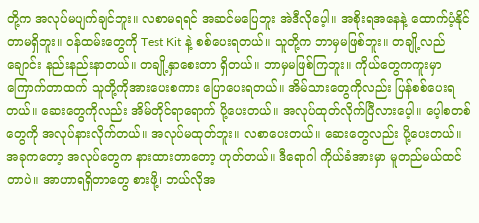တို့က အလုပ်မပျက်ချင်ဘူး။ လစာမရရင် အဆင်မပြေဘူး အဲဒီလိုပေ့ါ။ အစိုးရအနေနဲ့ ထောက်ပံ့နိုင်တာမရှိဘူး။ ဝန်ထမ်းတွေကို Test Kit နဲ့ စစ်ပေးရတယ်။ သူတို့က ဘာမှမဖြစ်ဘူး။ တချို့လည်ချောင်း နည်းနည်းနာတယ်။ တချို့နှာစေးတာ ရှိတယ်။ ဘာမှမဖြစ်ကြဘူး။ ကိုယ်တွေကကူးမှာ ကြောက်တာထက် သူတို့ကိုအားပေးစကား ပြောပေးရတယ်။ အိမ်သားတွေကိုလည်း ပြန်စစ်ပေးရတယ်။ ဆေးတွေကိုလည်း အိမ်တိုင်ရာရောက် ပို့ပေးတယ်။ အလုပ်ထုတ်လိုက်ပြီလားပေ့ါ။ ပေ့ါစတစ်တွေကို အလုပ်နားလိုက်တယ်။ အလုပ်မထုတ်ဘူး။ လစာပေးတယ်။ ဆေးတွေလည်း ပို့ပေးတယ်။ အခုကတော့ အလုပ်တွေက နားထားတာတော့ ဟုတ်တယ်။ ဒီရောဂါ ကိုယ်ခံအားမှာ မူတည်မယ်ထင်တာပဲ။ အာဟာရရှိတာတွေ စားဖို့၊ ဘယ်လိုအ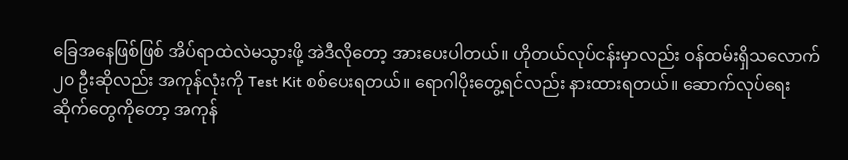ခြေအနေဖြစ်ဖြစ် အိပ်ရာထဲလဲမသွားဖို့ အဲဒီလိုတော့ အားပေးပါတယ်။ ဟိုတယ်လုပ်ငန်းမှာလည်း ဝန်ထမ်းရှိသလောက် ၂၀ ဦးဆိုလည်း အကုန်လုံးကို Test Kit စစ်ပေးရတယ်။ ရောဂါပိုးတွေ့ရင်လည်း နားထားရတယ်။ ဆောက်လုပ်ရေးဆိုက်တွေကိုတော့ အကုန်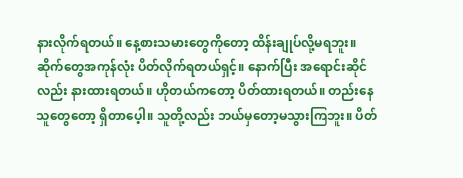နားလိုက်ရတယ်။ နေ့စားသမားတွေကိုတော့ ထိန်းချုပ်လို့မရဘူး။ ဆိုက်တွေအကုန်လုံး ပိတ်လိုက်ရတယ်ရှင့်။ နောက်ပြီး အရောင်းဆိုင်လည်း နားထားရတယ်။ ဟိုတယ်ကတော့ ပိတ်ထားရတယ်။ တည်းနေသူတွေတော့ ရှိတာပေ့ါ။ သူတို့လည်း ဘယ်မှတော့မသွားကြဘူး။ ပိတ်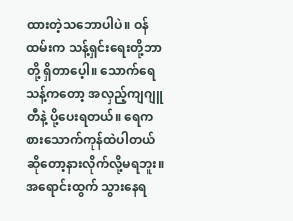ထားတဲ့သဘောပါပဲ။ ဝန်ထမ်းက သန့်ရှင်းရေးတို့ဘာတို့ ရှိတာပေ့ါ။ သောက်ရေသန့်ကတော့ အလှည့်ကျဂျူတီနဲ့ ပို့ပေးရတယ်။ ရေကစားသောက်ကုန်ထဲပါတယ် ဆိုတော့နားလိုက်လို့မရဘူး။ အရောင်းထွက် သွားနေရ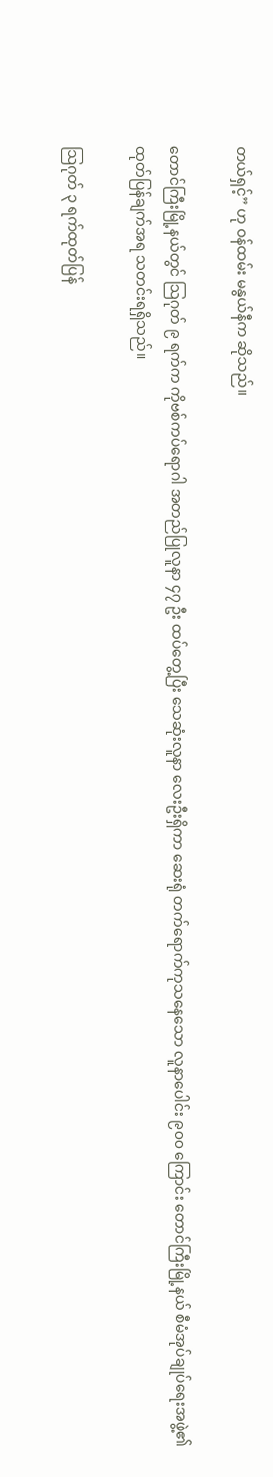တယ်ရှင့်” ဟု ဝန်ထမ်း မနွယ်နီက ဆိုသည်။

တောင်ကြီးမြို့နယ်တွင် သြဂုတ် ၉ ရက်က ကိုဗစ်ကပ်ရောဂါ အတည်ပြုလူနာ ၄၇ ဦး ထပ်တွေ့ပြီး သေဆုံးလူနာ လေးဦးရှိကာ ဆေးရုံ တက်ရောက်ကုသနေသော လူနာပေါင်း ၉၀၀ ကြောင်း တောင်ကြီးမြို့နယ် စီမံအုပ်ချုပ်ရေးအဖွဲ့၏ ထုတ်ပြန်ချက်အရ သတင်းရရှိသည်။

သြဂုတ် ၃ ရက်ထုတ်ပြန်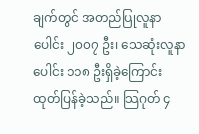ချက်တွင် အတည်ပြုလူနာပေါင်း ၂၀၀၇ ဦး၊ သေဆုံးလူနာပေါင်း ၁၁၈ ဦးရှိခဲ့ကြောင်း ထုတ်ပြန်ခဲ့သည်။ သြဂုတ် ၄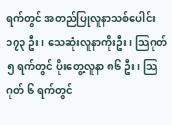ရက်တွင် အတည်ပြုလူနာသစ်ပေါင်း ၁၇၃ ဦး၊ သေဆုံးလူနာကိုးဦး၊ သြဂုတ် ၅ ရက်တွင် ပိုးတွေ့လူနာ ၈၆ ဦး၊ သြဂုတ် ၆ ရက်တွင်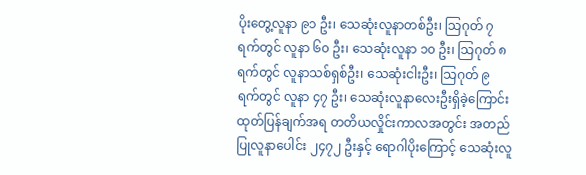ပိုးတွေ့လူနာ ၉၁ ဦး၊ သေဆုံးလူနာတစ်ဦး၊ သြဂုတ် ၇ ရက်တွင် လူနာ ၆၀ ဦး၊ သေဆုံးလူနာ ၁၀ ဦး၊ သြဂုတ် ၈ ရက်တွင် လူနာသစ်ရှစ်ဦး၊ သေဆုံးငါးဦး၊ သြဂုတ် ၉ ရက်တွင် လူနာ ၄၇ ဦး၊ သေဆုံးလူနာလေးဦးရှိခဲ့ကြောင်း ထုတ်ပြန်ချက်အရ တတိယလှိုင်းကာလအတွင်း အတည်ပြုလူနာပေါင်း ၂၄၇၂ ဦးနှင့် ရောဂါပိုးကြောင့် သေဆုံးလူ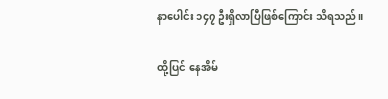နာပေါင်း ၁၄၇ ဦးရှိလာပြီဖြစ်ကြောင်း သိရသည်။

ထို့ပြင် နေအိမ်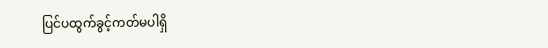ပြင်ပထွက်ခွင့်ကတ်မပါရှိ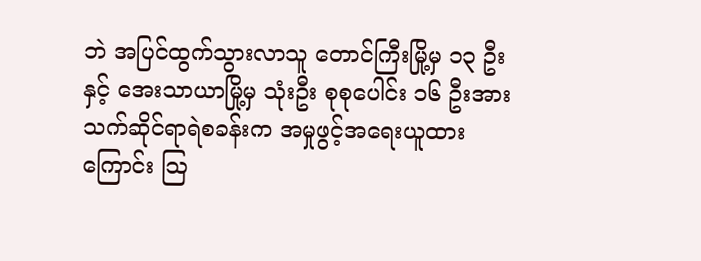ဘဲ အပြင်ထွက်သွားလာသူ တောင်ကြီးမြို့မှ ၁၃ ဦးနှင့် အေးသာယာမြို့မှ သုံးဦး စုစုပေါင်း ၁၆ ဦးအား သက်ဆိုင်ရာရဲစခန်းက အမှုဖွင့်အရေးယူထားကြောင်း သြ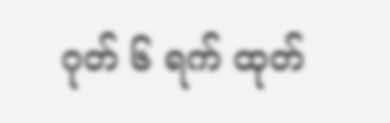ဂုတ် ၆ ရက် ထုတ်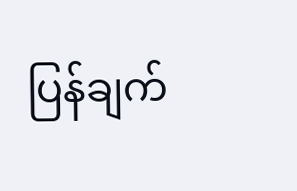ပြန်ချက်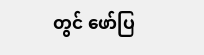တွင် ဖော်ပြ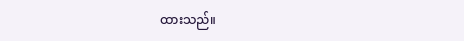ထားသည်။